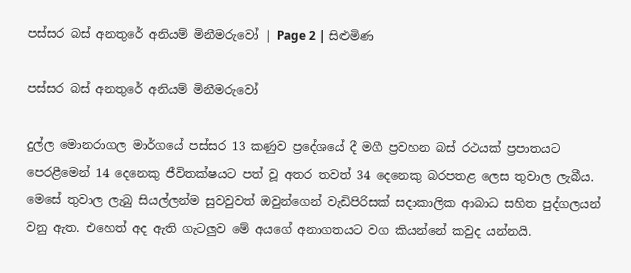පස්සර බස් අනතුරේ අනියම් මිනීමරුවෝ | Page 2 | සිළුමිණ

පස්සර බස් අනතුරේ අනියම් මිනීමරුවෝ

දුල්ල මොනරාගල මාර්ගයේ පස්සර 13 කණුව ප්‍රදේශයේ දී මගී ප්‍රවහන බස් රථයක් ප්‍රපාතයට පෙරළීමෙන් 14 දෙනෙකු ජීවිතක්ෂයට පත් වූ අතර තවත් 34 දෙනෙකු බරපතළ ලෙස තුවාල ලැබීය. මෙසේ තුවාල ලැබු සියල්ලන්ම සුවවුවත් ඔවුන්ගෙන් වැඩිපිරිසක් සදාකාලික ආබාධ සහිත පුද්ගලයන් වනු ඇත. එහෙත් අද ඇති ගැටලුව මේ අයගේ අනාගතයට වග කියන්නේ කවුද යන්නයි.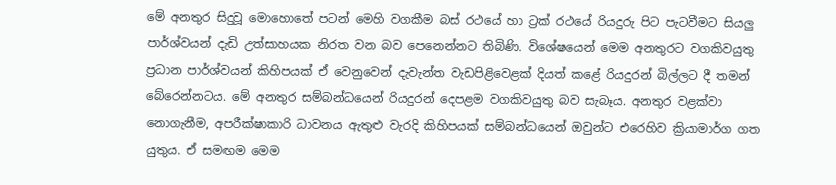මේ අනතුර සිදුවූ මොහොතේ පටන් මෙහි වගකීම බස් රථයේ හා ට්‍රක් රථයේ රියදුරු පිට පැටවීමට සියලු පාර්ශ්වයන් දැඩි උත්සාහයක නිරත වන බව පෙනෙන්නට තිබිණි. විශේෂයෙන් මෙම අනතුරට වගකිවයුතු ප්‍රධාන පාර්ශ්වයන් කිහිපයක් ඒ වෙනුවෙන් දැවැන්ත වැඩපිළිවෙළක් දියත් කළේ රියදුරන් බිල්ලට දී තමන් බේරෙන්නටය. මේ අනතුර සම්බන්ධයෙන් රියදුරන් දෙපළම වගකිවයුතු බව සැබෑය. අනතුර වළක්වා නොගැනීම, අපරීක්ෂාකාරි ධාවනය ඇතුළු වැරදි කිහිපයක් සම්බන්ධයෙන් ඔවුන්ට එරෙහිව ක්‍රියාමාර්ග ගත යුතුය. ඒ සමඟම මෙම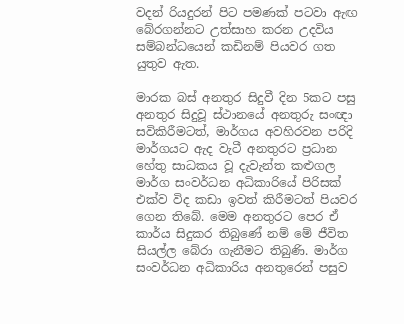වදන් රියදුරන් පිට පමණක් පටවා ඇඟ බේරගන්නට උත්සාහ කරන උදවිය සම්බන්ධයෙන් කඩිනම් පියවර ගත යුතුව ඇත.

මාරක බස් අනතුර සිදුවී දින 5කට පසු අනතුර සිදුවූ ස්ථානයේ අනතුරු සංඥා සවිකිරීමටත්, මාර්ගය අවහිරවන පරිදි මාර්ගයට ඇද වැටී අනතුරට ප්‍රධාන හේතු සාධකය වූ දැවැන්ත කළුගල මාර්ග සංවර්ධන අධිකාරියේ පිරිසක් එක්ව විද කඩා ඉවත් කිරීමටත් පියවර ගෙන තිබේ. මෙම අනතුරට පෙර ඒ කාර්ය සිදුකර තිබුණේ නම් මේ ජීවිත සියල්ල බේරා ගැනීමට තිබුණි. මාර්ග සංවර්ධන අධිකාරිය අනතුරෙන් පසුව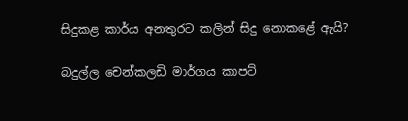සිදුකළ කාර්ය අනතුරට කලින් සිදු නොකළේ ඇයි?

බදුල්ල චෙන්කලඩි මාර්ගය කාපට්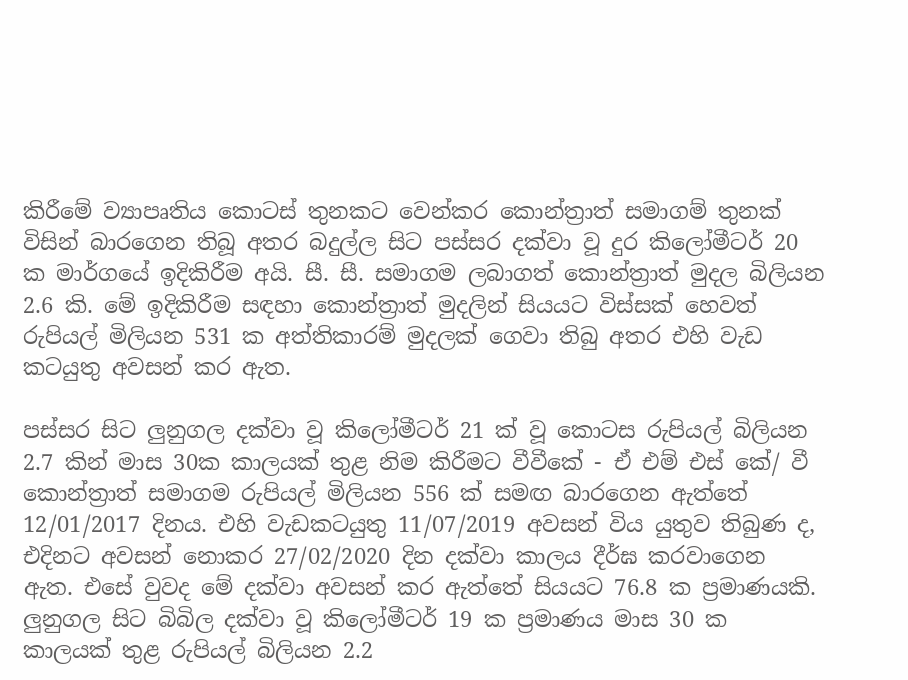කිරීමේ ව්‍යාපෘතිය කොටස් තුනකට වෙන්කර කොන්ත්‍රාත් සමාගම් තුනක් විසින් බාරගෙන තිබූ අතර බදුල්ල සිට පස්සර දක්වා වූ දුර කිලෝමීටර් 20 ක මාර්ගයේ ඉදිකිරීම අයි. සී. සී. සමාගම ලබාගත් කොන්ත්‍රාත් මුදල බිලියන 2.6 කි. මේ ඉදිකිරීම සඳහා කොන්ත්‍රාත් මුදලින් සියයට විස්සක් හෙවත් රුපියල් මිලියන 531 ක අත්තිකාරම් මුදලක් ගෙවා තිබු අතර එහි වැඩ කටයුතු අවසන් කර ඇත.

පස්සර සිට ලුනුගල දක්වා වූ කිලෝමීටර් 21 ක් වූ කොටස රුපියල් බිලියන 2.7 කින් මාස 30ක කාලයක් තුළ නිම කිරීමට වීවීකේ - ඒ එම් එස් කේ/ වී කොන්ත්‍රාත් සමාගම රුපියල් මිලියන 556 ක් සමඟ බාරගෙන ඇත්තේ 12/01/2017 දිනය. එහි වැඩකටයුතු 11/07/2019 අවසන් විය යුතුව තිබුණ ද, එදිනට අවසන් නොකර 27/02/2020 දින දක්වා කාලය දීර්ඝ කරවාගෙන ඇත. එසේ වුවද මේ දක්වා අවසන් කර ඇත්තේ සියයට 76.8 ක ප්‍රමාණයකි. ලුනුගල සිට බිබිල දක්වා වූ කිලෝමීටර් 19 ක ප්‍රමාණය මාස 30 ක කාලයක් තුළ රුපියල් බිලියන 2.2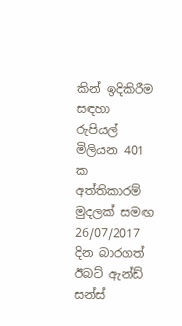කින් ඉදිකිරීම සඳහා රුපියල් මිලියන 401 ක අත්තිකාරම් මුදලක් සමඟ 26/07/2017 දින බාරගත් ඊබට් ඇන්ඩ් සන්ස්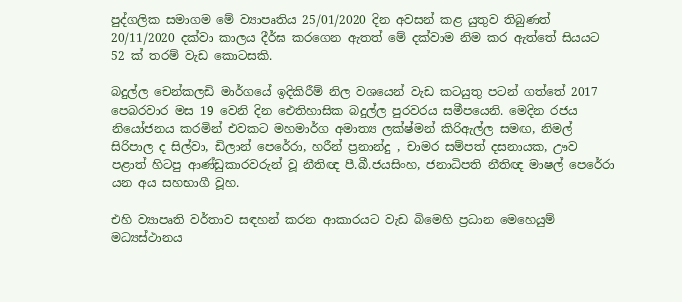පුද්ගලික සමාගම මේ ව්‍යාපෘතිය 25/01/2020 දින අවසන් කළ යුතුව තිබුණත් 20/11/2020 දක්වා කාලය දීර්ඝ කරගෙන ඇතත් මේ දක්වාම නිම කර ඇත්තේ සියයට 52 ක් තරම් වැඩ කොටසකි.

බදුල්ල චෙන්කලඩි මාර්ගයේ ඉදිකිරීම් නිල වශයෙන් වැඩ කටයුතු පටන් ගත්තේ 2017 පෙබරවාර මස 19 වෙනි දින ඓතිහාසික බදුල්ල පුරවරය සමීපයෙනි. මෙදින රජය නියෝජනය කරමින් එවකට මහමාර්ග අමාත්‍ය ලක්ෂ්මන් කිරිඇල්ල සමඟ, නිමල් සිරිපාල ද සිල්වා, ඩිලාන් පෙරේරා, හරීන් ප්‍රනාන්දු , චාමර සම්පත් දසනායක, ඌව පළාත් හිටපු ආණ්ඩුකාරවරුන් වූ නීතිඥ පී.බී.ජයසිංහ, ජනාධිපති නීතිඥ මාෂල් පෙරේරා යන අය සහභාගී වූහ.

එහි ව්‍යාපෘති වර්තාව සඳහන් කරන ආකාරයට වැඩ බිමෙහි ප්‍රධාන මෙහෙයුම් මධ්‍යස්ථානය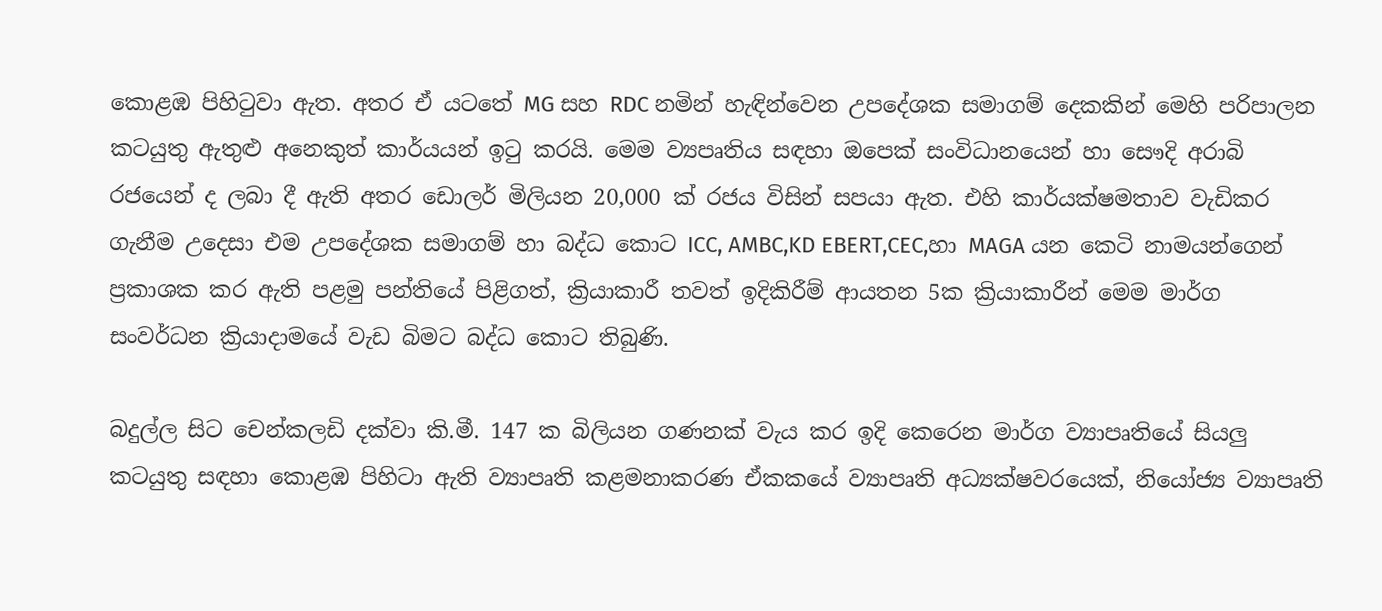කොළඹ පිහිටුවා ඇත. අතර ඒ යටතේ MG සහ RDC නමින් හැඳින්වෙන උපදේශක සමාගම් දෙකකින් මෙහි පරිපාලන කටයුතු ඇතුළු අනෙකුත් කාර්යයන් ඉටු කරයි. මෙම ව්‍යපෘතිය සඳහා ඔපෙක් සංවිධානයෙන් හා සෞදි අරාබි රජයෙන් ද ලබා දී ඇති අතර ඩොලර් මිලියන 20,000 ක් රජය විසින් සපයා ඇත. එහි කාර්යක්ෂමතාව වැඩිකර ගැනීම උදෙසා එම උපදේශක සමාගම් හා බද්ධ කොට ICC, AMBC,KD EBERT,CEC,හා MAGA යන කෙටි නාමයන්ගෙන් ප්‍රකාශක කර ඇති පළමු පන්තියේ පිළිගත්, ක්‍රියාකාරී තවත් ඉදිකිරීම් ආයතන 5ක ක්‍රියාකාරීන් මෙම මාර්ග සංවර්ධන ක්‍රියාදාමයේ වැඩ බිමට බද්ධ කොට තිබුණි.

බදුල්ල සිට චෙන්කලඩි දක්වා කි.මී. 147 ක බිලියන ගණනක් වැය කර ඉදි කෙරෙන මාර්ග ව්‍යාපෘතියේ සියලු කටයුතු සඳහා කොළඹ පිහිටා ඇති ව්‍යාපෘති කළමනාකරණ ඒකකයේ ව්‍යාපෘති අධ්‍යක්ෂවරයෙක්, නියෝජ්‍ය ව්‍යාපෘති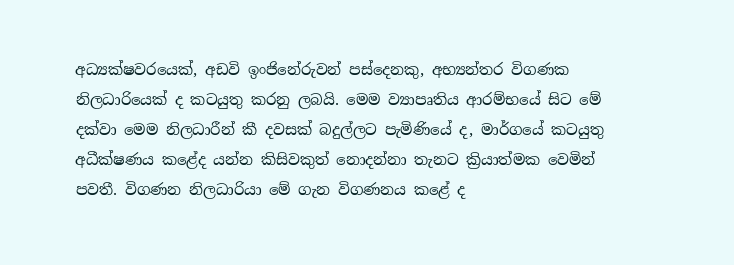අධ්‍යක්ෂවරයෙක්, අඩවි ඉංජිනේරුවන් පස්දෙනකු, අභ්‍යන්තර විගණක නිලධාරියෙක් ද කටයුතු කරනු ලබයි. මෙම ව්‍යාපෘතිය ආරම්භයේ සිට මේ දක්වා මෙම නිලධාරීන් කී දවසක් බදුල්ලට පැමිණියේ ද, මාර්ගයේ කටයුතු අධීක්ෂණය කළේද යන්න කිසිවකුත් නොදන්නා තැනට ක්‍රියාත්මක වෙමින් පවතී. විගණන නිලධාරියා මේ ගැන විගණනය කළේ ද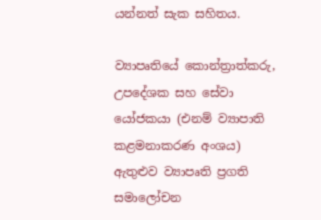යන්නත් සැක සහිතය.

ව්‍යාපෘතියේ කොන්ත්‍රාත්කරු, උපදේශක සහ සේවා යෝජකයා (එනම් ව්‍යාපාති කළමනාකරණ අංශය) ඇතුළුව ව්‍යාපෘති ප්‍රගති සමාලෝචන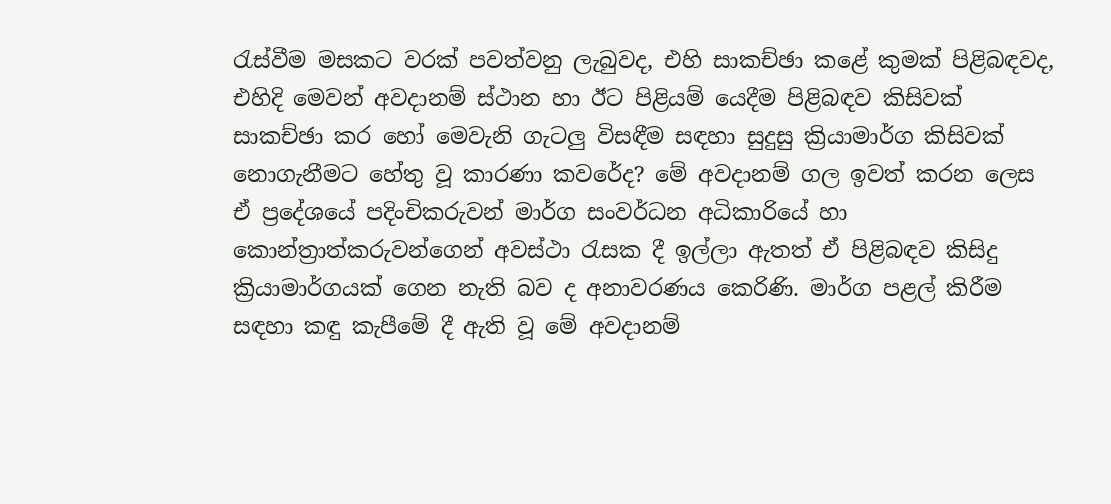රැස්වීම මසකට වරක් පවත්වනු ලැබුවද, එහි සාකච්ඡා කළේ කුමක් පිළිබඳවද, එහිදි මෙවන් අවදානම් ස්ථාන හා ඊට පිළියම් යෙදීම පිළිබඳව කිසිවක් සාකච්ඡා කර හෝ මෙවැනි ගැටලු විසඳීම සඳහා සුදුසු ක්‍රියාමාර්ග කිසිවක් නොගැනීමට හේතු වූ කාරණා කවරේද? මේ අවදානම් ගල ඉවත් කරන ලෙස ඒ ප්‍රදේශයේ පදිංචිකරුවන් මාර්ග සංවර්ධන අධිකාරියේ හා කොන්ත්‍රාත්කරුවන්ගෙන් අවස්ථා රැසක දී ඉල්ලා ඇතත් ඒ පිළිබඳව කිසිදු ක්‍රියාමාර්ගයක් ගෙන නැති බව ද අනාවරණය කෙරිණි. මාර්ග පළල් කිරීම සඳහා කඳු කැපීමේ දී ඇති වූ මේ අවදානම්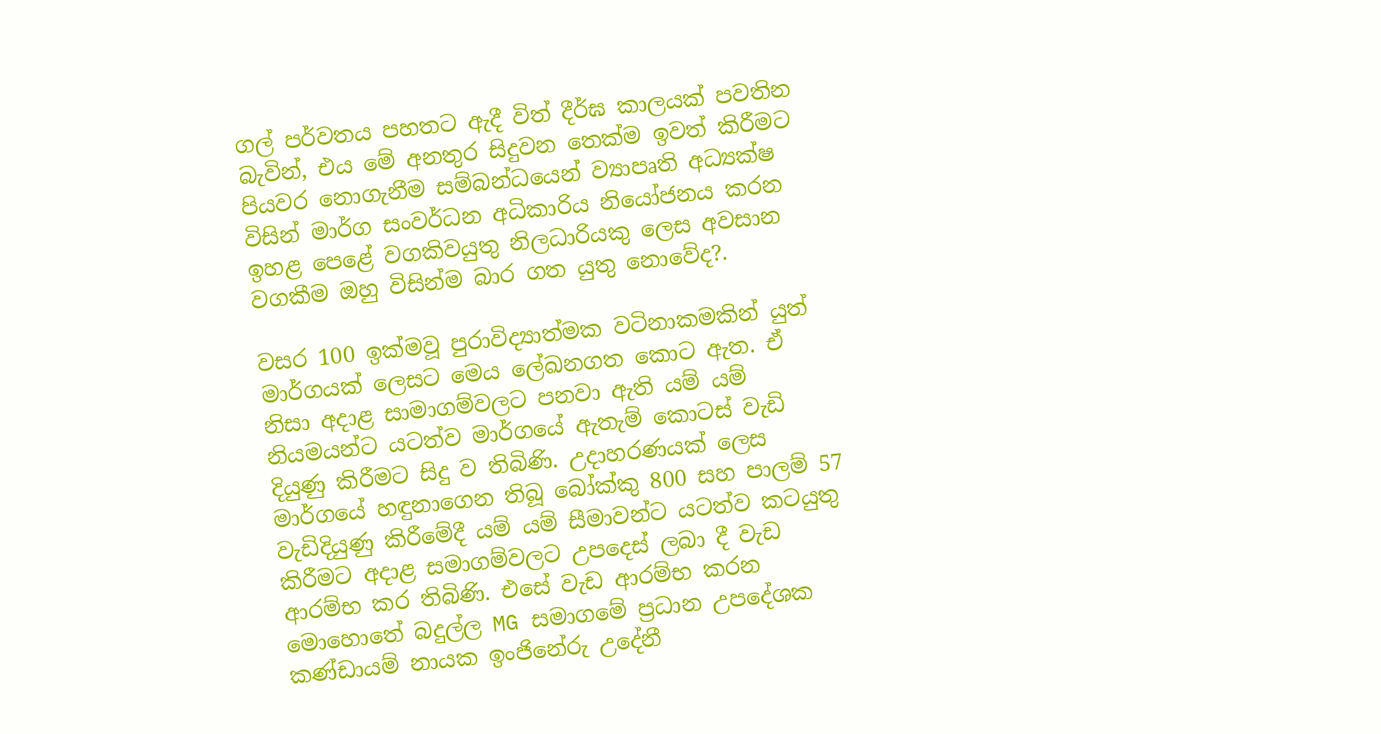ගල් පර්වතය පහතට ඇදී විත් දීර්ඝ කාලයක් පවතින බැවින්, එය මේ අනතුර සිදුවන තෙක්ම ඉවත් කිරීමට පියවර නොගැනීම සම්බන්ධයෙන් ව්‍යාපෘති අධ්‍යක්ෂ විසින් මාර්ග සංවර්ධන අධිකාරිය නියෝජනය කරන ඉහළ පෙළේ වගකිවයුතු නිලධාරියකු ලෙස අවසාන වගකීම ඔහු විසින්ම බාර ගත යුතු නොවේද?.

වසර 100 ඉක්මවූ පුරාවිද්‍යාත්මක වටිනාකමකින් යුත් මාර්ගයක් ලෙසට මෙය ලේඛනගත කොට ඇත. ඒ නිසා අදාළ සාමාගම්වලට පනවා ඇති යම් යම් නියමයන්ට යටත්ව මාර්ගයේ ඇතැම් කොටස් වැඩි දියුණු කිරීමට සිදු ව තිබිණි. උදාහරණයක් ලෙස මාර්ගයේ හඳුනාගෙන තිබූ බෝක්කු 800 සහ පාලම් 57 වැඩිදියුණු කිරීමේදී යම් යම් සීමාවන්ට යටත්ව කටයුතු කිරීමට අදාළ සමාගම්වලට උපදෙස් ලබා දී වැඩ ආරම්භ කර තිබිණි. එසේ වැඩ ආරම්භ කරන මොහොතේ බදුල්ල MG සමාගමේ ප්‍රධාන උපදේශක කණ්ඩායම් නායක ඉංජිනේරු උදේනී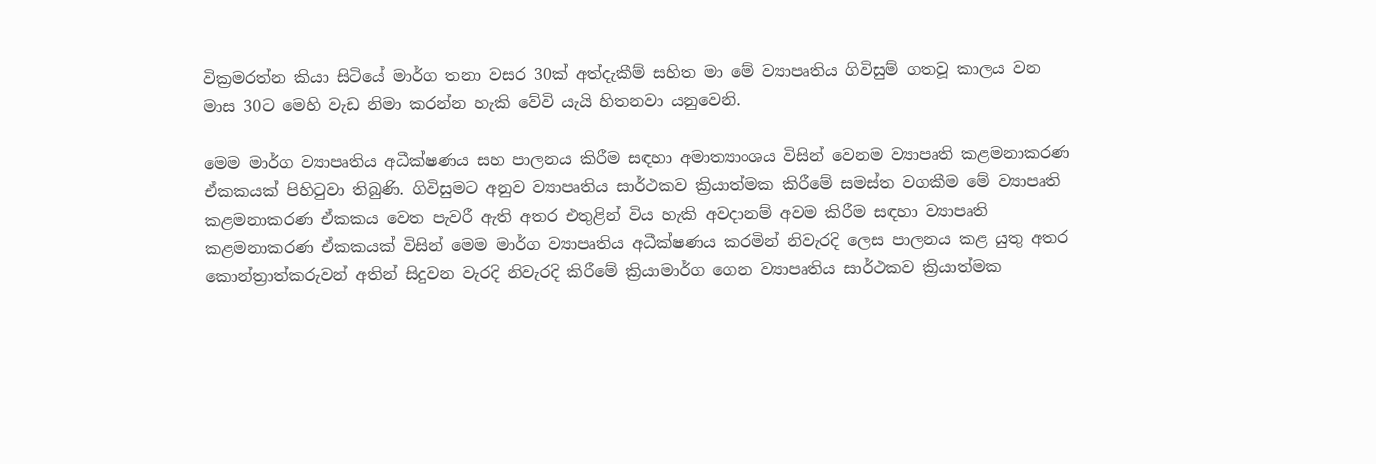වික්‍රමරත්න කියා සිටියේ මාර්ග තනා වසර 30ක් අත්දැකීම් සහිත මා මේ ව්‍යාපෘතිය ගිවිසුම් ගතවූ කාලය වන මාස 30ට මෙහි වැඩ නිමා කරන්න හැකි වේවි යැයි හිතනවා යනුවෙනි.

මෙම මාර්ග ව්‍යාපෘතිය අධීක්ෂණය සහ පාලනය කිරීම සඳහා අමාත්‍යාංශය විසින් වෙනම ව්‍යාපෘති කළමනාකරණ ඒකකයක් පිහිටුවා තිබුණි. ගිවිසුමට අනුව ව්‍යාපෘතිය සාර්ථකව ක්‍රියාත්මක කිරීමේ සමස්ත වගකීම මේ ව්‍යාපෘති කළමනාකරණ ඒකකය වෙත පැවරී ඇති අතර එතුළින් විය හැකි අවදානම් අවම කිරීම සඳහා ව්‍යාපෘති කළමනාකරණ ඒකකයක් විසින් මෙම මාර්ග ව්‍යාපෘතිය අධීක්ෂණය කරමින් නිවැරදි ලෙස පාලනය කළ යුතු අතර කොන්ත්‍රාත්කරුවන් අතින් සිදුවන වැරදි නිවැරදි කිරීමේ ක්‍රියාමාර්ග ගෙන ව්‍යාපෘතිය සාර්ථකව ක්‍රියාත්මක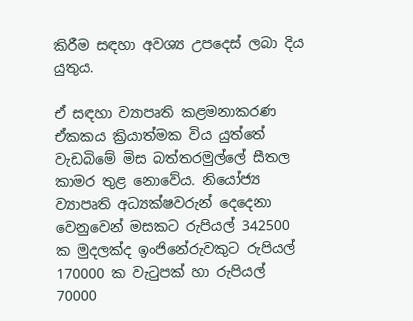කිරීම සඳහා අවශ්‍ය උපදෙස් ලබා දිය යුතුය.

ඒ සඳහා ව්‍යාපෘති කළමනාකරණ ඒකකය ක්‍රියාත්මක විය යුත්තේ වැඩබිමේ මිස බත්තරමුල්ලේ සීතල කාමර තුළ නොවේය. නියෝජ්‍ය ව්‍යාපෘති අධ්‍යක්ෂවරුන් දෙදෙනා වෙනුවෙන් මසකට රුපියල් 342500 ක මුදලක්ද ඉංජිනේරුවකුට රුපියල් 170000 ක වැටුපක් හා රුපියල් 70000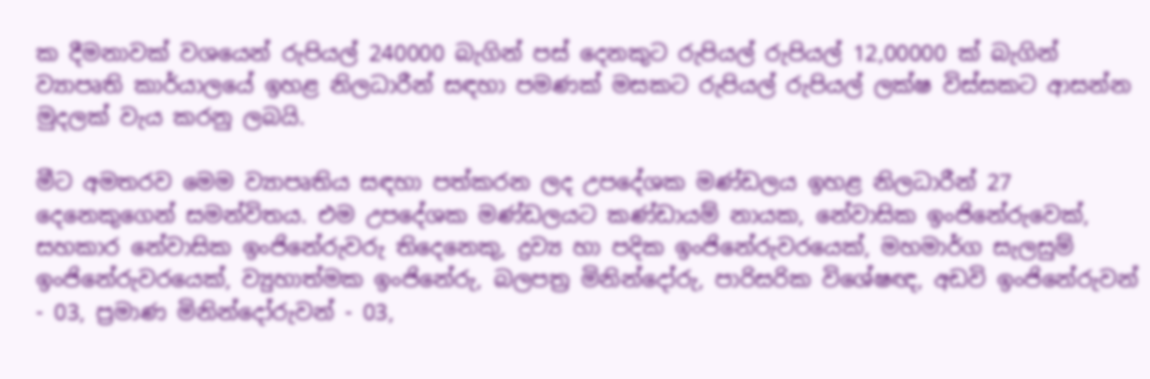ක දීමනාවක් වශයෙන් රුපියල් 240000 බැගින් පස් දෙනකුට රුපියල් රුපියල් 12,00000 ක් බැගින් ව්‍යාපෘති කාර්යාලයේ ඉහළ නිලධාරීන් සඳහා පමණක් මසකට රුපියල් රුපියල් ලක්ෂ විස්සකට ආසන්න මුදලක් වැය කරනු ලබයි.

මීට අමතරව මෙම ව්‍යාපෘතිය සඳහා පත්කරන ලද උපදේශක මණ්ඩලය ඉහළ නිලධාරීන් 27 දෙනෙකුගෙන් සමන්විතය. එම උපදේශක මණ්ඩලයට කණ්ඩායම් නායක, නේවාසික ඉංජිනේරුවෙක්, සහකාර නේවාසික ඉංජිනේරුවරු තිදෙනෙකු, ද්‍රව්‍ය හා පදික ඉංජිනේරුවරයෙක්, මහමාර්ග සැලසුම් ඉංජිනේරුවරයෙක්, ව්‍යුහාත්මක ඉංජිනේරු, බලපත්‍ර මිනින්දෝරු, පාරිසරික විශේෂඥ, අඩවි ඉංජිනේරුවන් - 03, ප්‍රමාණ මිනින්දෝරුවන් - 03,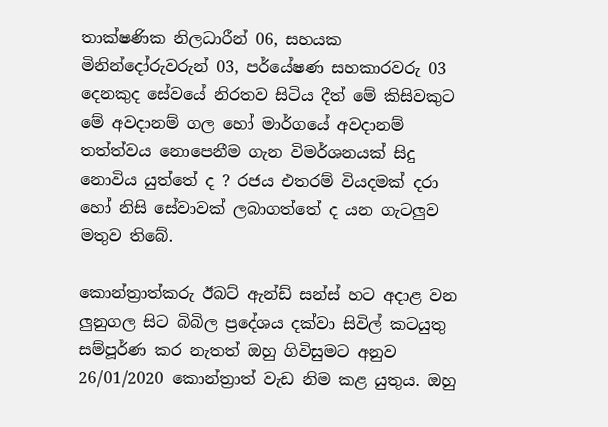තාක්ෂණික නිලධාරීන් 06, සහයක මිනින්දෝරුවරුන් 03, පර්යේෂණ සහකාරවරු 03 දෙනකුද සේවයේ නිරතව සිටිය දීත් මේ කිසිවකුට මේ අවදානම් ගල හෝ මාර්ගයේ අවදානම් තත්ත්වය නොපෙනීම ගැන විමර්ශනයක් සිදු නොවිය යුත්තේ ද ? රජය එතරම් වියදමක් දරා හෝ නිසි සේවාවක් ලබාගත්තේ ද යන ගැටලුව මතුව තිබේ.

කොන්ත්‍රාත්කරු ඊබට් ඇන්ඩ් සන්ස් හට අදාළ වන ලුනුගල සිට බිබිල ප්‍රදේශය දක්වා සිවිල් කටයුතු සම්පූර්ණ කර නැතත් ඔහු ගිවිසුමට අනුව 26/01/2020 කොන්ත්‍රාත් වැඩ නිම කළ යුතුය. ඔහු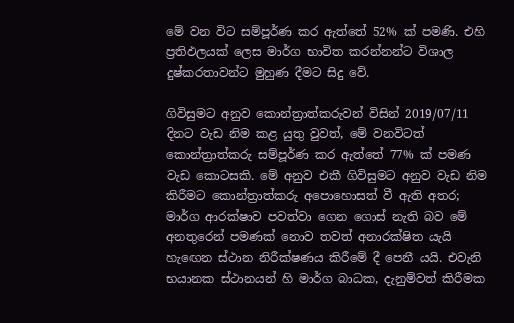මේ වන විට සම්පූර්ණ කර ඇත්තේ 52% ක් පමණි. එහි ප්‍රතිඵලයක් ලෙස මාර්ග භාවිත කරන්නන්ට විශාල දුෂ්කරතාවන්ට මුහුණ දීමට සිදු වේ.

ගිවිසුමට අනුව කොන්ත්‍රාත්කරුවන් විසින් 2019/07/11 දිනට වැඩ නිම කළ යුතු වුවත්, මේ වනවිටත් කොන්ත්‍රාත්කරු සම්පූර්ණ කර ඇත්තේ 77% ක් පමණ වැඩ කොටසකි. මේ අනුව එකී ගිවිසුමට අනුව වැඩ නිම කිරීමට කොන්ත්‍රාත්කරු අපොහොසත් වී ඇති අතර; මාර්ග ආරක්ෂාව පවත්වා ගෙන ගොස් නැති බව මේ අනතුරෙන් පමණක් නොව තවත් අනාරක්ෂිත යැයි හැඟෙන ස්ථාන නිරීක්ෂණය කිරීමේ දී පෙනී යයි. එවැනි භයානක ස්ථානයන් හි මාර්ග බාධක, දැනුම්වත් කිරීමක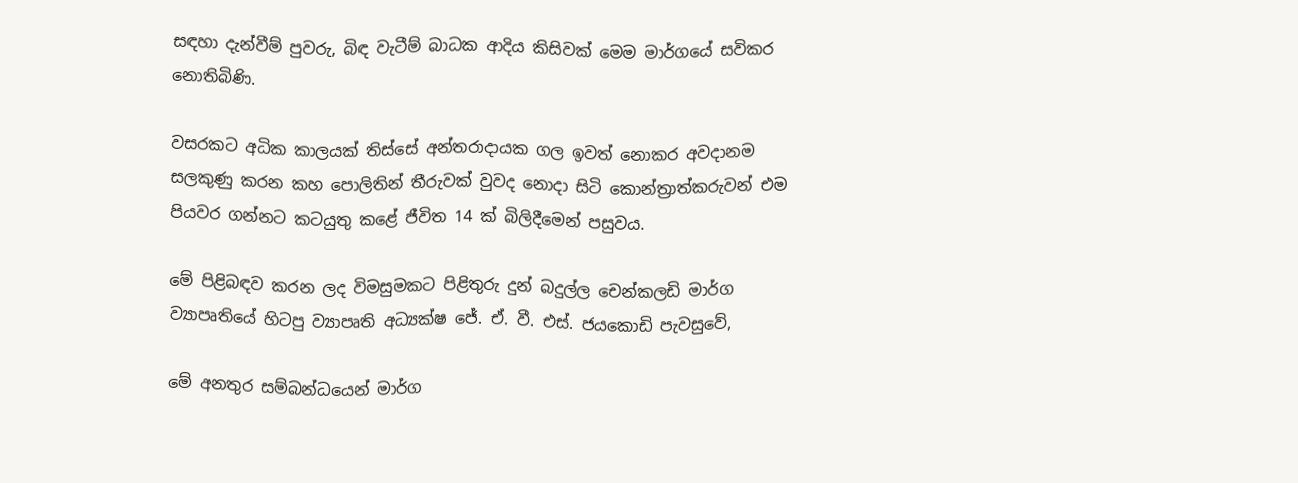සඳහා දැන්වීම් පුවරු, බිඳ වැටීම් බාධක ආදිය කිසිවක් මෙම මාර්ගයේ සවිකර නොතිබිණි.

වසරකට අධික කාලයක් තිස්සේ අන්තරාදායක ගල ඉවත් නොකර අවදානම සලකුණු කරන කහ පොලිතින් තීරුවක් වුවද නොදා සිටි කොන්ත්‍රාත්කරුවන් එම පියවර ගන්නට කටයුතු කළේ ජීවිත 14 ක් බිලිදීමෙන් පසුවය.

මේ පිළිබඳව කරන ලද විමසුමකට පිළිතුරු දුන් බදුල්ල චෙන්කලඩි මාර්ග ව්‍යාපෘතියේ හිටපු ව්‍යාපෘති අධ්‍යක්ෂ ජේ. ඒ. වී. එස්. ජයකොඩි පැවසුවේ,

මේ අනතුර සම්බන්ධයෙන් මාර්ග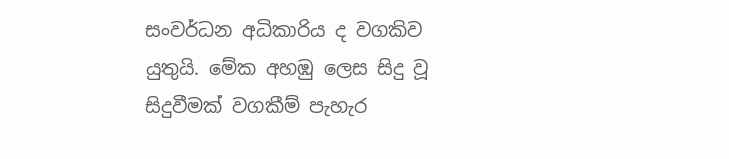සංවර්ධන අධිකාරිය ද වගකිව යුතුයි. මේක අහඹු ලෙස සිදු වූ සිදුවීමක් වගකීම් පැහැර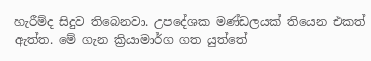හැරීම්ද සිදුව තිබෙනවා. උපදේශක මණ්ඩලයක් තියෙන එකත් ඇත්ත. මේ ගැන ක්‍රියාමාර්ග ගත යුත්තේ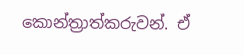කොන්ත්‍රාත්කරුවන්. ඒ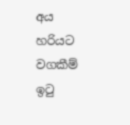අය හරියට වගකීම් ඉටු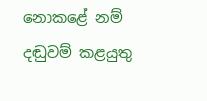නොකළේ නම් දඬුවම් කළයුතු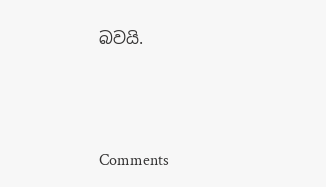බවයි.



Comments